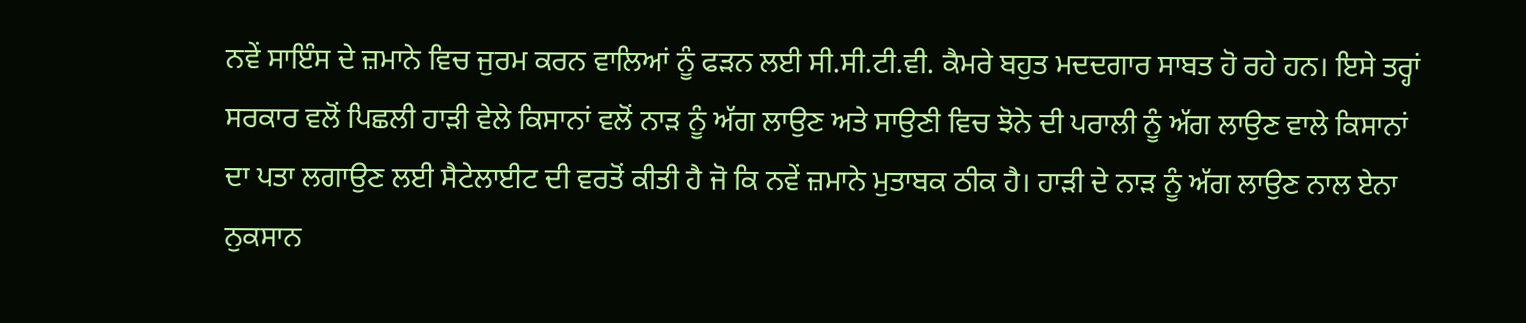ਨਵੇਂ ਸਾਇੰਸ ਦੇ ਜ਼ਮਾਨੇ ਵਿਚ ਜੁਰਮ ਕਰਨ ਵਾਲਿਆਂ ਨੂੰ ਫੜਨ ਲਈ ਸੀ.ਸੀ.ਟੀ.ਵੀ. ਕੈਮਰੇ ਬਹੁਤ ਮਦਦਗਾਰ ਸਾਬਤ ਹੋ ਰਹੇ ਹਨ। ਇਸੇ ਤਰ੍ਹਾਂ ਸਰਕਾਰ ਵਲੋਂ ਪਿਛਲੀ ਹਾੜੀ ਵੇਲੇ ਕਿਸਾਨਾਂ ਵਲੋਂ ਨਾੜ ਨੂੰ ਅੱਗ ਲਾਉਣ ਅਤੇ ਸਾਉਣੀ ਵਿਚ ਝੋਨੇ ਦੀ ਪਰਾਲੀ ਨੂੰ ਅੱਗ ਲਾਉਣ ਵਾਲੇ ਕਿਸਾਨਾਂ ਦਾ ਪਤਾ ਲਗਾਉਣ ਲਈ ਸੈਟੇਲਾਈਟ ਦੀ ਵਰਤੋਂ ਕੀਤੀ ਹੈ ਜੋ ਕਿ ਨਵੇਂ ਜ਼ਮਾਨੇ ਮੁਤਾਬਕ ਠੀਕ ਹੈ। ਹਾੜੀ ਦੇ ਨਾੜ ਨੂੰ ਅੱਗ ਲਾਉਣ ਨਾਲ ਏਨਾ ਨੁਕਸਾਨ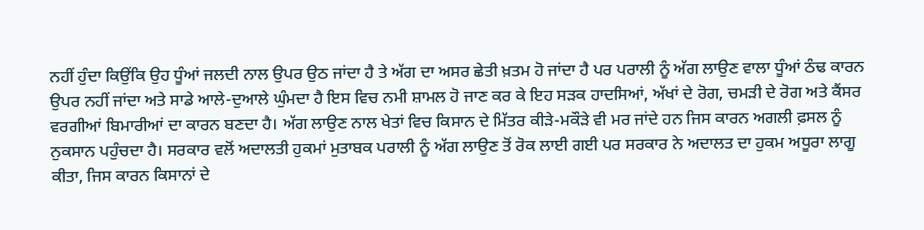ਨਹੀਂ ਹੁੰਦਾ ਕਿਉਂਕਿ ਉਹ ਧੂੰਆਂ ਜਲਦੀ ਨਾਲ ਉਪਰ ਉਠ ਜਾਂਦਾ ਹੈ ਤੇ ਅੱਗ ਦਾ ਅਸਰ ਛੇਤੀ ਖ਼ਤਮ ਹੋ ਜਾਂਦਾ ਹੈ ਪਰ ਪਰਾਲੀ ਨੂੰ ਅੱਗ ਲਾਉਣ ਵਾਲਾ ਧੂੰਆਂ ਠੰਢ ਕਾਰਨ ਉਪਰ ਨਹੀਂ ਜਾਂਦਾ ਅਤੇ ਸਾਡੇ ਆਲੇ-ਦੁਆਲੇ ਘੁੰਮਦਾ ਹੈ ਇਸ ਵਿਚ ਨਮੀ ਸ਼ਾਮਲ ਹੋ ਜਾਣ ਕਰ ਕੇ ਇਹ ਸੜਕ ਹਾਦਸਿਆਂ, ਅੱਖਾਂ ਦੇ ਰੋਗ, ਚਮੜੀ ਦੇ ਰੋਗ ਅਤੇ ਕੈਂਸਰ ਵਰਗੀਆਂ ਬਿਮਾਰੀਆਂ ਦਾ ਕਾਰਨ ਬਣਦਾ ਹੈ। ਅੱਗ ਲਾਉਣ ਨਾਲ ਖੇਤਾਂ ਵਿਚ ਕਿਸਾਨ ਦੇ ਮਿੱਤਰ ਕੀੜੇ-ਮਕੌੜੇ ਵੀ ਮਰ ਜਾਂਦੇ ਹਨ ਜਿਸ ਕਾਰਨ ਅਗਲੀ ਫ਼ਸਲ ਨੂੰ ਨੁਕਸਾਨ ਪਹੁੰਚਦਾ ਹੈ। ਸਰਕਾਰ ਵਲੋਂ ਅਦਾਲਤੀ ਹੁਕਮਾਂ ਮੁਤਾਬਕ ਪਰਾਲੀ ਨੂੰ ਅੱਗ ਲਾਉਣ ਤੋਂ ਰੋਕ ਲਾਈ ਗਈ ਪਰ ਸਰਕਾਰ ਨੇ ਅਦਾਲਤ ਦਾ ਹੁਕਮ ਅਧੂਰਾ ਲਾਗੂ ਕੀਤਾ, ਜਿਸ ਕਾਰਨ ਕਿਸਾਨਾਂ ਦੇ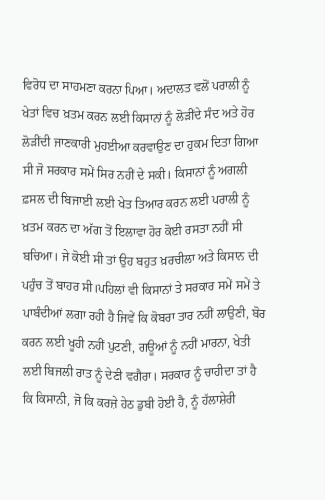ਵਿਰੋਧ ਦਾ ਸਾਹਮਣਾ ਕਰਨਾ ਪਿਆ। ਅਦਾਲਤ ਵਲੋਂ ਪਰਾਲੀ ਨੂੰ ਖੇਤਾਂ ਵਿਚ ਖ਼ਤਮ ਕਰਨ ਲਈ ਕਿਸਾਨਾਂ ਨੂੰ ਲੋੜੀਂਦੇ ਸੰਦ ਅਤੇ ਹੋਰ ਲੋੜੀਂਦੀ ਜਾਣਕਾਰੀ ਮੁਹਈਆ ਕਰਵਾਉਣ ਦਾ ਹੁਕਮ ਦਿਤਾ ਗਿਆ ਸੀ ਜੋ ਸਰਕਾਰ ਸਮੇਂ ਸਿਰ ਨਹੀਂ ਦੇ ਸਕੀ। ਕਿਸਾਨਾਂ ਨੂੰ ਅਗਲੀ ਫ਼ਸਲ ਦੀ ਬਿਜਾਈ ਲਈ ਖੇਤ ਤਿਆਰ ਕਰਨ ਲਈ ਪਰਾਲੀ ਨੂੰ ਖ਼ਤਮ ਕਰਨ ਦਾ ਅੱਗ ਤੋਂ ਇਲਾਵਾ ਹੋਰ ਕੋਈ ਰਸਤਾ ਨਹੀਂ ਸੀ ਬਚਿਆ। ਜੇ ਕੋਈ ਸੀ ਤਾਂ ਉਹ ਬਹੁਤ ਖ਼ਰਚੀਲਾ ਅਤੇ ਕਿਸਾਨ ਦੀ ਪਹੁੰਚ ਤੋਂ ਬਾਹਰ ਸੀ।ਪਹਿਲਾਂ ਵੀ ਕਿਸਾਨਾਂ ਤੇ ਸਰਕਾਰ ਸਮੇਂ ਸਮੇਂ ਤੇ ਪਾਬੰਦੀਆਂ ਲਗਾ ਰਹੀ ਹੈ ਜਿਵੇਂ ਕਿ ਕੋਬਰਾ ਤਾਰ ਨਹੀਂ ਲਾਉਣੀ, ਬੋਰ ਕਰਨ ਲਈ ਖੂਹੀ ਨਹੀਂ ਪੁਟਣੀ, ਗਊਆਂ ਨੂੰ ਨਹੀਂ ਮਾਰਨਾ, ਖੇਤੀ ਲਈ ਬਿਜਲੀ ਰਾਤ ਨੂੰ ਦੇਣੀ ਵਗੈਰਾ। ਸਰਕਾਰ ਨੂੰ ਚਾਹੀਦਾ ਤਾਂ ਹੈ ਕਿ ਕਿਸਾਨੀ, ਜੋ ਕਿ ਕਰਜ਼ੇ ਹੇਠ ਡੁਬੀ ਹੋਈ ਹੈ, ਨੂੰ ਹੱਲਾਸ਼ੇਰੀ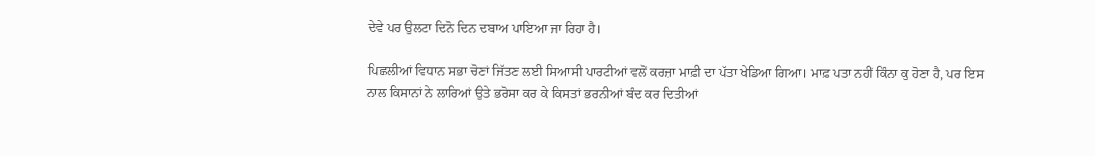ਦੇਵੇ ਪਰ ਉਲਟਾ ਦਿਨੋ ਦਿਨ ਦਬਾਅ ਪਾਇਆ ਜਾ ਰਿਹਾ ਹੈ।

ਪਿਛਲੀਆਂ ਵਿਧਾਨ ਸਭਾ ਚੋਣਾਂ ਜਿੱਤਣ ਲਈ ਸਿਆਸੀ ਪਾਰਟੀਆਂ ਵਲੋਂ ਕਰਜ਼ਾ ਮਾਫ਼ੀ ਦਾ ਪੱਤਾ ਖੇਡਿਆ ਗਿਆ। ਮਾਫ਼ ਪਤਾ ਨਹੀਂ ਕਿੰਨਾ ਕੁ ਹੋਣਾ ਹੈ, ਪਰ ਇਸ ਨਾਲ ਕਿਸਾਨਾਂ ਨੇ ਲਾਰਿਆਂ ਉਤੇ ਭਰੋਸਾ ਕਰ ਕੇ ਕਿਸਤਾਂ ਭਰਨੀਆਂ ਬੰਦ ਕਰ ਦਿਤੀਆਂ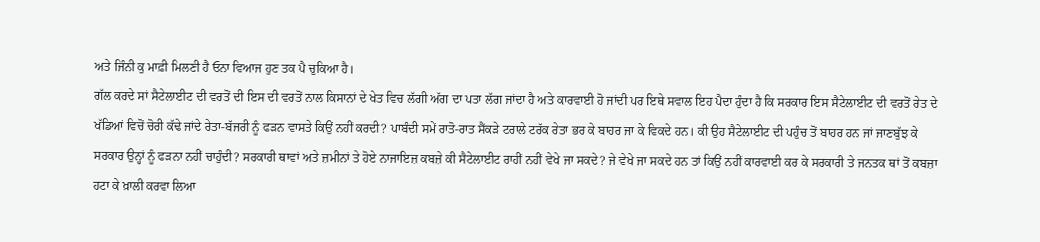ਅਤੇ ਜਿੰਨੀ ਕੁ ਮਾਫ਼ੀ ਮਿਲਣੀ ਹੈ ਓਨਾ ਵਿਆਜ ਹੁਣ ਤਕ ਪੈ ਚੁਕਿਆ ਹੈ।
ਗੱਲ ਕਰਦੇ ਸਾਂ ਸੈਟੇਲਾਈਟ ਦੀ ਵਰਤੋਂ ਦੀ ਇਸ ਦੀ ਵਰਤੋਂ ਨਾਲ ਕਿਸਾਨਾਂ ਦੇ ਖੇਤ ਵਿਚ ਲੱਗੀ ਅੱਗ ਦਾ ਪਤਾ ਲੱਗ ਜਾਂਦਾ ਹੈ ਅਤੇ ਕਾਰਵਾਈ ਹੋ ਜਾਂਦੀ ਪਰ ਇਥੇ ਸਵਾਲ ਇਹ ਪੈਦਾ ਹੁੰਦਾ ਹੈ ਕਿ ਸਰਕਾਰ ਇਸ ਸੈਟੇਲਾਈਟ ਦੀ ਵਰਤੋਂ ਰੇਤ ਦੇ ਖੱਡਿਆਂ ਵਿਚੋਂ ਚੋਰੀ ਕੱਢੇ ਜਾਂਦੇ ਰੇਤਾ-ਬੱਜਰੀ ਨੂੰ ਫੜਨ ਵਾਸਤੇ ਕਿਉਂ ਨਹੀਂ ਕਰਦੀ? ਪਾਬੰਦੀ ਸਮੇਂ ਰਾਤੋ-ਰਾਤ ਸੈਂਕੜੇ ਟਰਾਲੇ ਟਰੱਕ ਰੇਤਾ ਭਰ ਕੇ ਬਾਹਰ ਜਾ ਕੇ ਵਿਕਦੇ ਹਨ। ਕੀ ਉਹ ਸੈਟੇਲਾਈਟ ਦੀ ਪਹੁੰਚ ਤੋਂ ਬਾਹਰ ਹਨ ਜਾਂ ਜਾਣਬੁੱਝ ਕੇ ਸਰਕਾਰ ਉਨ੍ਹਾਂ ਨੂੰ ਫੜਨਾ ਨਹੀਂ ਚਾਹੁੰਦੀ? ਸਰਕਾਰੀ ਥਾਵਾਂ ਅਤੇ ਜ਼ਮੀਨਾਂ ਤੇ ਹੋਏ ਨਾਜਾਇਜ਼ ਕਬਜ਼ੇ ਕੀ ਸੈਟੇਲਾਈਟ ਰਾਹੀਂ ਨਹੀਂ ਵੇਖੇ ਜਾ ਸਕਦੇ? ਜੇ ਵੇਖੇ ਜਾ ਸਕਦੇ ਹਨ ਤਾਂ ਕਿਉਂ ਨਹੀਂ ਕਾਰਵਾਈ ਕਰ ਕੇ ਸਰਕਾਰੀ ਤੇ ਜਨਤਕ ਥਾਂ ਤੋਂ ਕਬਜ਼ਾ ਹਟਾ ਕੇ ਖ਼ਾਲੀ ਕਰਵਾ ਲਿਆ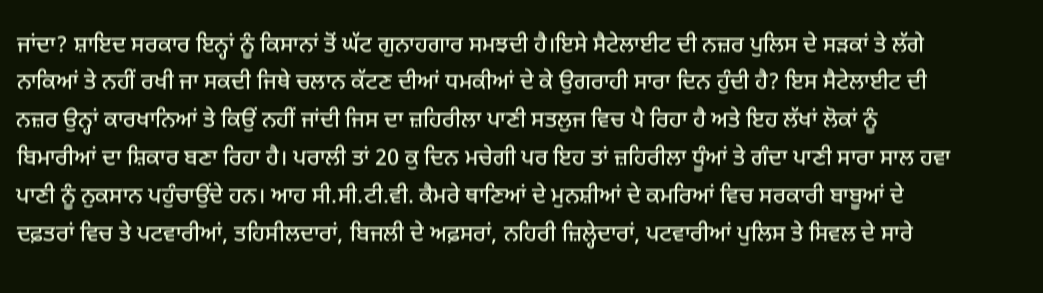ਜਾਂਦਾ? ਸ਼ਾਇਦ ਸਰਕਾਰ ਇਨ੍ਹਾਂ ਨੂੰ ਕਿਸਾਨਾਂ ਤੋਂ ਘੱਟ ਗੁਨਾਹਗਾਰ ਸਮਝਦੀ ਹੈ।ਇਸੇ ਸੈਟੇਲਾਈਟ ਦੀ ਨਜ਼ਰ ਪੁਲਿਸ ਦੇ ਸੜਕਾਂ ਤੇ ਲੱਗੇ ਨਾਕਿਆਂ ਤੇ ਨਹੀਂ ਰਖੀ ਜਾ ਸਕਦੀ ਜਿਥੇ ਚਲਾਨ ਕੱਟਣ ਦੀਆਂ ਧਮਕੀਆਂ ਦੇ ਕੇ ਉਗਰਾਹੀ ਸਾਰਾ ਦਿਨ ਹੁੰਦੀ ਹੈ? ਇਸ ਸੈਟੇਲਾਈਟ ਦੀ ਨਜ਼ਰ ਉਨ੍ਹਾਂ ਕਾਰਖਾਨਿਆਂ ਤੇ ਕਿਉਂ ਨਹੀਂ ਜਾਂਦੀ ਜਿਸ ਦਾ ਜ਼ਹਿਰੀਲਾ ਪਾਣੀ ਸਤਲੁਜ ਵਿਚ ਪੈ ਰਿਹਾ ਹੈ ਅਤੇ ਇਹ ਲੱਖਾਂ ਲੋਕਾਂ ਨੂੰ ਬਿਮਾਰੀਆਂ ਦਾ ਸ਼ਿਕਾਰ ਬਣਾ ਰਿਹਾ ਹੈ। ਪਰਾਲੀ ਤਾਂ 20 ਕੁ ਦਿਨ ਮਚੇਗੀ ਪਰ ਇਹ ਤਾਂ ਜ਼ਹਿਰੀਲਾ ਧੂੰਆਂ ਤੇ ਗੰਦਾ ਪਾਣੀ ਸਾਰਾ ਸਾਲ ਹਵਾ ਪਾਣੀ ਨੂੰ ਨੁਕਸਾਨ ਪਹੁੰਚਾਉਂਦੇ ਹਨ। ਆਹ ਸੀ.ਸੀ.ਟੀ.ਵੀ. ਕੈਮਰੇ ਥਾਣਿਆਂ ਦੇ ਮੁਨਸ਼ੀਆਂ ਦੇ ਕਮਰਿਆਂ ਵਿਚ ਸਰਕਾਰੀ ਬਾਬੂਆਂ ਦੇ ਦਫ਼ਤਰਾਂ ਵਿਚ ਤੇ ਪਟਵਾਰੀਆਂ, ਤਹਿਸੀਲਦਾਰਾਂ, ਬਿਜਲੀ ਦੇ ਅਫ਼ਸਰਾਂ, ਨਹਿਰੀ ਜ਼ਿਲ੍ਹੇਦਾਰਾਂ, ਪਟਵਾਰੀਆਂ ਪੁਲਿਸ ਤੇ ਸਿਵਲ ਦੇ ਸਾਰੇ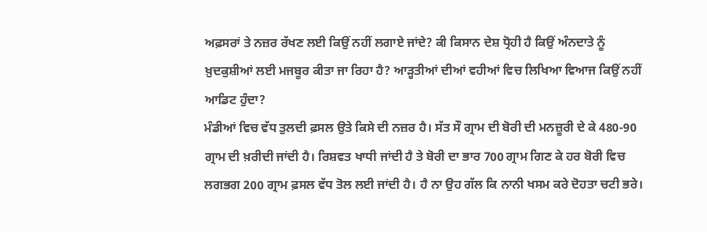ਅਫ਼ਸਰਾਂ ਤੇ ਨਜ਼ਰ ਰੱਖਣ ਲਈ ਕਿਉਂ ਨਹੀਂ ਲਗਾਏ ਜਾਂਦੇ? ਕੀ ਕਿਸਾਨ ਦੇਸ਼ ਧ੍ਰੋਹੀ ਹੈ ਕਿਉਂ ਅੰਨਦਾਤੇ ਨੂੰ ਖ਼ੁਦਕੁਸ਼ੀਆਂ ਲਈ ਮਜਬੂਰ ਕੀਤਾ ਜਾ ਰਿਹਾ ਹੈ? ਆੜ੍ਹਤੀਆਂ ਦੀਆਂ ਵਹੀਆਂ ਵਿਚ ਲਿਖਿਆ ਵਿਆਜ ਕਿਉਂ ਨਹੀਂ ਆਡਿਟ ਹੁੰਦਾ?
ਮੰਡੀਆਂ ਵਿਚ ਵੱਧ ਤੁਲਦੀ ਫ਼ਸਲ ਉਤੇ ਕਿਸੇ ਦੀ ਨਜ਼ਰ ਹੈ। ਸੱਤ ਸੌ ਗ੍ਰਾਮ ਦੀ ਬੋਰੀ ਦੀ ਮਨਜ਼ੂਰੀ ਦੇ ਕੇ 480-90 ਗ੍ਰਾਮ ਦੀ ਖ਼ਰੀਦੀ ਜਾਂਦੀ ਹੈ। ਰਿਸ਼ਵਤ ਖਾਧੀ ਜਾਂਦੀ ਹੈ ਤੇ ਬੋਰੀ ਦਾ ਭਾਰ 700 ਗ੍ਰਾਮ ਗਿਣ ਕੇ ਹਰ ਬੋਰੀ ਵਿਚ ਲਗਭਗ 200 ਗ੍ਰਾਮ ਫ਼ਸਲ ਵੱਧ ਤੋਲ ਲਈ ਜਾਂਦੀ ਹੈ। ਹੈ ਨਾ ਉਹ ਗੱਲ ਕਿ ਨਾਨੀ ਖਸਮ ਕਰੇ ਦੋਹਤਾ ਚਟੀ ਭਰੇ।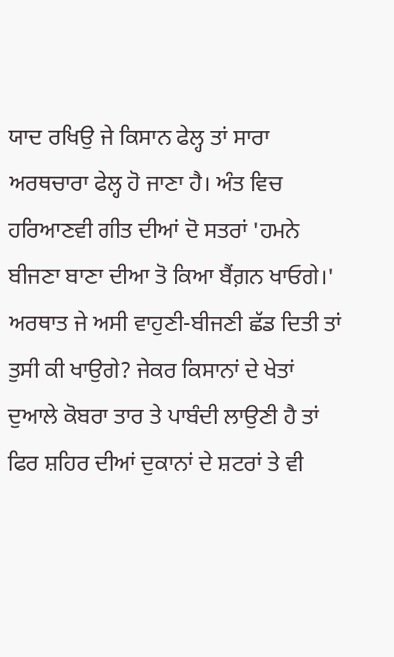ਯਾਦ ਰਖਿਉ ਜੇ ਕਿਸਾਨ ਫੇਲ੍ਹ ਤਾਂ ਸਾਰਾ ਅਰਥਚਾਰਾ ਫੇਲ੍ਹ ਹੋ ਜਾਣਾ ਹੈ। ਅੰਤ ਵਿਚ ਹਰਿਆਣਵੀ ਗੀਤ ਦੀਆਂ ਦੋ ਸਤਰਾਂ 'ਹਮਨੇ ਬੀਜਣਾ ਬਾਣਾ ਦੀਆ ਤੋ ਕਿਆ ਬੈਂਗ਼ਨ ਖਾਓਗੇ।' ਅਰਥਾਤ ਜੇ ਅਸੀ ਵਾਹੁਣੀ-ਬੀਜਣੀ ਛੱਡ ਦਿਤੀ ਤਾਂ ਤੁਸੀ ਕੀ ਖਾਉਗੇ? ਜੇਕਰ ਕਿਸਾਨਾਂ ਦੇ ਖੇਤਾਂ ਦੁਆਲੇ ਕੋਬਰਾ ਤਾਰ ਤੇ ਪਾਬੰਦੀ ਲਾਉਣੀ ਹੈ ਤਾਂ ਫਿਰ ਸ਼ਹਿਰ ਦੀਆਂ ਦੁਕਾਨਾਂ ਦੇ ਸ਼ਟਰਾਂ ਤੇ ਵੀ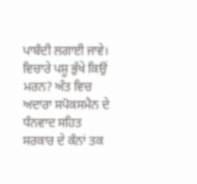ਪਾਬੰਦੀ ਲਗਾਈ ਜਾਵੇ। ਵਿਚਾਰੇ ਪਸ਼ੂ ਭੁੱਖੇ ਕਿਉਂ ਮਰਨ? ਅੰਤ ਵਿਚ ਅਦਾਰਾ ਸਪੋਕਸਮੈਨ ਦੇ ਧੰਨਵਾਦ ਸਹਿਤ ਸਰਕਾਰ ਦੇ ਕੰਨਾਂ ਤਕ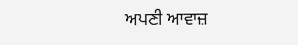ਅਪਣੀ ਆਵਾਜ਼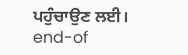ਪਹੁੰਚਾਉਣ ਲਈ।
end-of